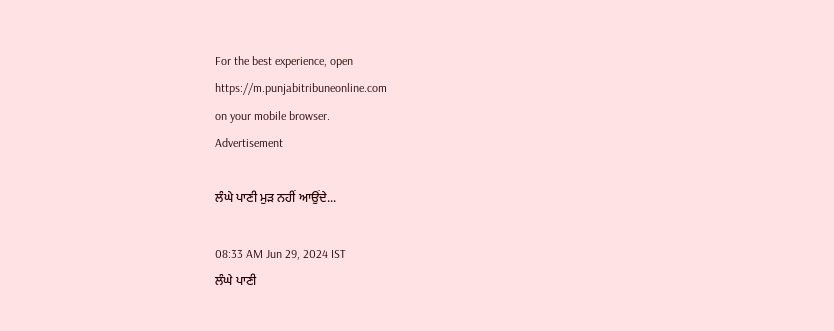For the best experience, open
https://m.punjabitribuneonline.com
on your mobile browser.
Advertisement

ਲੰਘੇ ਪਾਣੀ ਮੁੜ ਨਹੀਂ ਆਉਂਦੇ...

08:33 AM Jun 29, 2024 IST
ਲੰਘੇ ਪਾਣੀ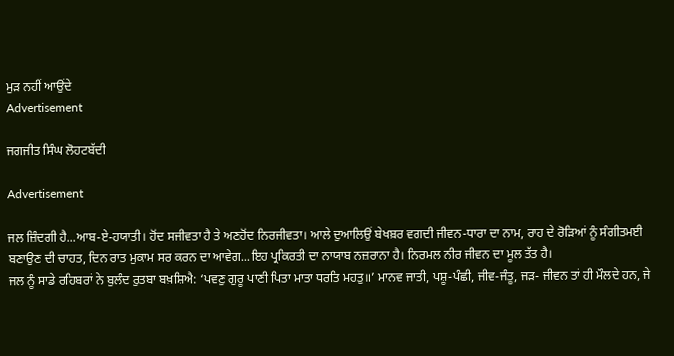ਮੁੜ ਨਹੀਂ ਆਉਂਦੇ
Advertisement

ਜਗਜੀਤ ਸਿੰਘ ਲੋਹਟਬੱਦੀ

Advertisement

ਜਲ ਜ਼ਿੰਦਗੀ ਹੈ...ਆਬ-ਏ-ਹਯਾਤੀ। ਹੋਂਦ ਸਜੀਵਤਾ ਹੈ ਤੇ ਅਣਹੋਂਦ ਨਿਰਜੀਵਤਾ। ਆਲੇ ਦੁਆਲਿਉਂ ਬੇਖਬ਼ਰ ਵਗਦੀ ਜੀਵਨ-ਧਾਰਾ ਦਾ ਨਾਮ, ਰਾਹ ਦੇ ਰੋੜਿਆਂ ਨੂੰ ਸੰਗੀਤਮਈ ਬਣਾਉਣ ਦੀ ਚਾਹਤ, ਦਿਨ ਰਾਤ ਮੁਕਾਮ ਸਰ ਕਰਨ ਦਾ ਆਵੇਗ...ਇਹ ਪ੍ਰਕਿਰਤੀ ਦਾ ਨਾਯਾਬ ਨਜ਼ਰਾਨਾ ਹੈ। ਨਿਰਮਲ ਨੀਰ ਜੀਵਨ ਦਾ ਮੂਲ ਤੱਤ ਹੈ।
ਜਲ ਨੂੰ ਸਾਡੇ ਰਹਿਬਰਾਂ ਨੇ ਬੁਲੰਦ ਰੁਤਬਾ ਬਖ਼ਸ਼ਿਐ: ‘ਪਵਣੁ ਗੁਰੂ ਪਾਣੀ ਪਿਤਾ ਮਾਤਾ ਧਰਤਿ ਮਹਤੁ॥’ ਮਾਨਵ ਜਾਤੀ, ਪਸ਼ੂ-ਪੰਛੀ, ਜੀਵ-ਜੰਤੂ, ਜੜ- ਜੀਵਨ ਤਾਂ ਹੀ ਮੌਲਦੇ ਹਨ, ਜੇ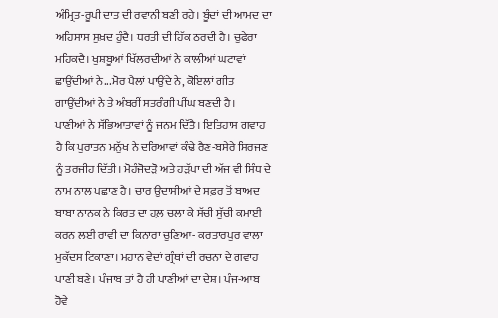ਅੰਮ੍ਰਿਤ-ਰੂਪੀ ਦਾਤ ਦੀ ਰਵਾਨੀ ਬਣੀ ਰਹੇ। ਬੂੰਦਾਂ ਦੀ ਆਮਦ ਦਾ ਅਹਿਸਾਸ ਸੁਖ਼ਦ ਹੁੰਦੈ। ਧਰਤੀ ਦੀ ਹਿੱਕ ਠਰਦੀ ਹੈ। ਚੁਫੇਰਾ ਮਹਿਕਦੈ। ਖੁਸ਼ਬੂਆਂ ਖਿੱਲਰਦੀਆਂ ਨੇ ਕਾਲੀਆਂ ਘਟਾਵਾਂ ਛਾਉਂਦੀਆਂ ਨੇ...ਮੋਰ ਪੈਲਾਂ ਪਾਉਂਦੇ ਨੇ, ਕੋਇਲਾਂ ਗੀਤ ਗਾਉਂਦੀਆਂ ਨੇ ਤੇ ਅੰਬਰੀਂ ਸਤਰੰਗੀ ਪੀਂਘ ਬਣਦੀ ਹੈ।
ਪਾਣੀਆਂ ਨੇ ਸੱਭਿਆਤਾਵਾਂ ਨੂੰ ਜਨਮ ਦਿੱਤੈ। ਇਤਿਹਾਸ ਗਵਾਹ ਹੈ ਕਿ ਪੁਰਾਤਨ ਮਨੁੱਖ ਨੇ ਦਰਿਆਵਾਂ ਕੰਢੇ ਰੈਣ-ਬਸੇਰੇ ਸਿਰਜਣ ਨੂੰ ਤਰਜੀਹ ਦਿੱਤੀ। ਮੋਹੰਜੋਦੜੋ ਅਤੇ ਹੜੱਪਾ ਦੀ ਅੱਜ ਵੀ ਸਿੰਧ ਦੇ ਨਾਮ ਨਾਲ ਪਛਾਣ ਹੈ। ਚਾਰ ਉਦਾਸੀਆਂ ਦੇ ਸਫ਼ਰ ਤੋਂ ਬਾਅਦ ਬਾਬਾ ਨਾਨਕ ਨੇ ਕਿਰਤ ਦਾ ਹਲ਼ ਚਲਾ ਕੇ ਸੱਚੀ ਸੁੱਚੀ ਕਮਾਈ ਕਰਨ ਲਈ ਰਾਵੀ ਦਾ ਕਿਨਾਰਾ ਚੁਣਿਆ- ਕਰਤਾਰਪੁਰ ਵਾਲਾ ਮੁਕੱਦਸ ਟਿਕਾਣਾ। ਮਹਾਨ ਵੇਦਾਂ ਗ੍ਰੰਥਾਂ ਦੀ ਰਚਨਾ ਦੇ ਗਵਾਹ ਪਾਣੀ ਬਣੇ। ਪੰਜਾਬ ਤਾਂ ਹੈ ਹੀ ਪਾਣੀਆਂ ਦਾ ਦੇਸ਼। ਪੰਜ-ਆਬ ਹੋਵੇ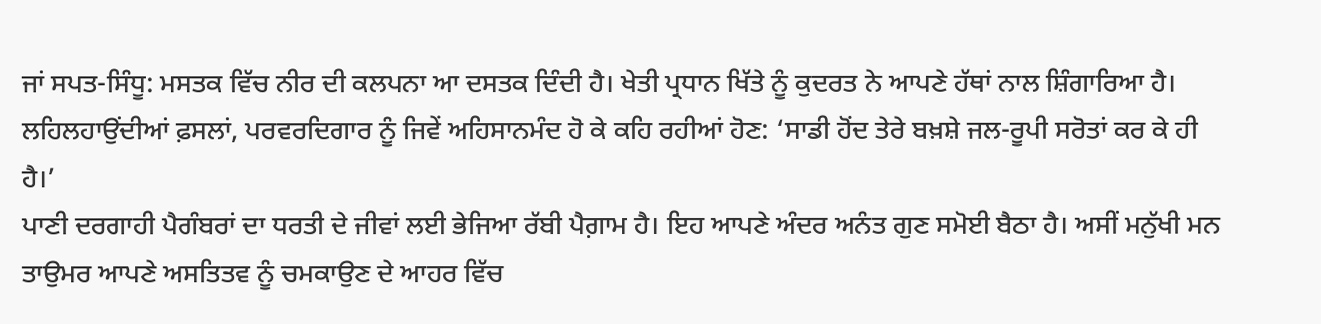ਜਾਂ ਸਪਤ-ਸਿੰਧੂ: ਮਸਤਕ ਵਿੱਚ ਨੀਰ ਦੀ ਕਲਪਨਾ ਆ ਦਸਤਕ ਦਿੰਦੀ ਹੈ। ਖੇਤੀ ਪ੍ਰਧਾਨ ਖਿੱਤੇ ਨੂੰ ਕੁਦਰਤ ਨੇ ਆਪਣੇ ਹੱਥਾਂ ਨਾਲ ਸ਼ਿੰਗਾਰਿਆ ਹੈ। ਲਹਿਲਹਾਉਂਦੀਆਂ ਫ਼ਸਲਾਂ, ਪਰਵਰਦਿਗਾਰ ਨੂੰ ਜਿਵੇਂ ਅਹਿਸਾਨਮੰਦ ਹੋ ਕੇ ਕਹਿ ਰਹੀਆਂ ਹੋਣ: ‘ਸਾਡੀ ਹੋਂਦ ਤੇਰੇ ਬਖ਼ਸ਼ੇ ਜਲ-ਰੂਪੀ ਸਰੋਤਾਂ ਕਰ ਕੇ ਹੀ ਹੈ।’
ਪਾਣੀ ਦਰਗਾਹੀ ਪੈਗੰਬਰਾਂ ਦਾ ਧਰਤੀ ਦੇ ਜੀਵਾਂ ਲਈ ਭੇਜਿਆ ਰੱਬੀ ਪੈਗ਼ਾਮ ਹੈ। ਇਹ ਆਪਣੇ ਅੰਦਰ ਅਨੰਤ ਗੁਣ ਸਮੋਈ ਬੈਠਾ ਹੈ। ਅਸੀਂ ਮਨੁੱਖੀ ਮਨ ਤਾਉਮਰ ਆਪਣੇ ਅਸਤਿਤਵ ਨੂੰ ਚਮਕਾਉਣ ਦੇ ਆਹਰ ਵਿੱਚ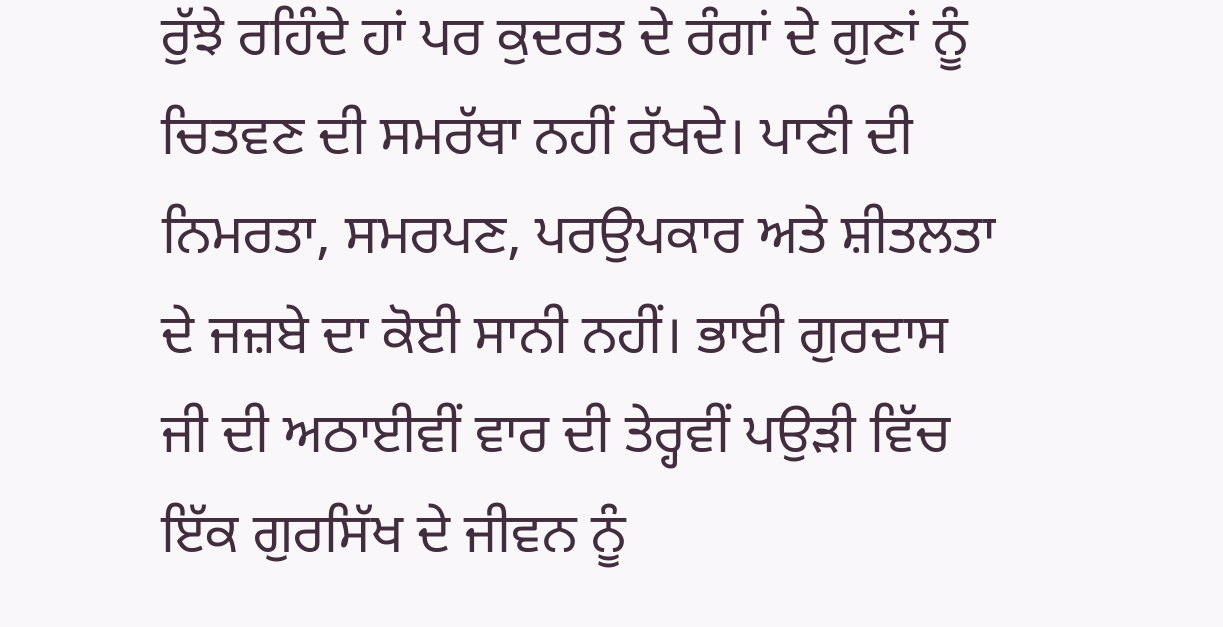ਰੁੱਝੇ ਰਹਿੰਦੇ ਹਾਂ ਪਰ ਕੁਦਰਤ ਦੇ ਰੰਗਾਂ ਦੇ ਗੁਣਾਂ ਨੂੰ ਚਿਤਵਣ ਦੀ ਸਮਰੱਥਾ ਨਹੀਂ ਰੱਖਦੇ। ਪਾਣੀ ਦੀ ਨਿਮਰਤਾ, ਸਮਰਪਣ, ਪਰਉਪਕਾਰ ਅਤੇ ਸ਼ੀਤਲਤਾ ਦੇ ਜਜ਼ਬੇ ਦਾ ਕੋਈ ਸਾਨੀ ਨਹੀਂ। ਭਾਈ ਗੁਰਦਾਸ ਜੀ ਦੀ ਅਠਾਈਵੀਂ ਵਾਰ ਦੀ ਤੇਰ੍ਹਵੀਂ ਪਉੜੀ ਵਿੱਚ ਇੱਕ ਗੁਰਸਿੱਖ ਦੇ ਜੀਵਨ ਨੂੰ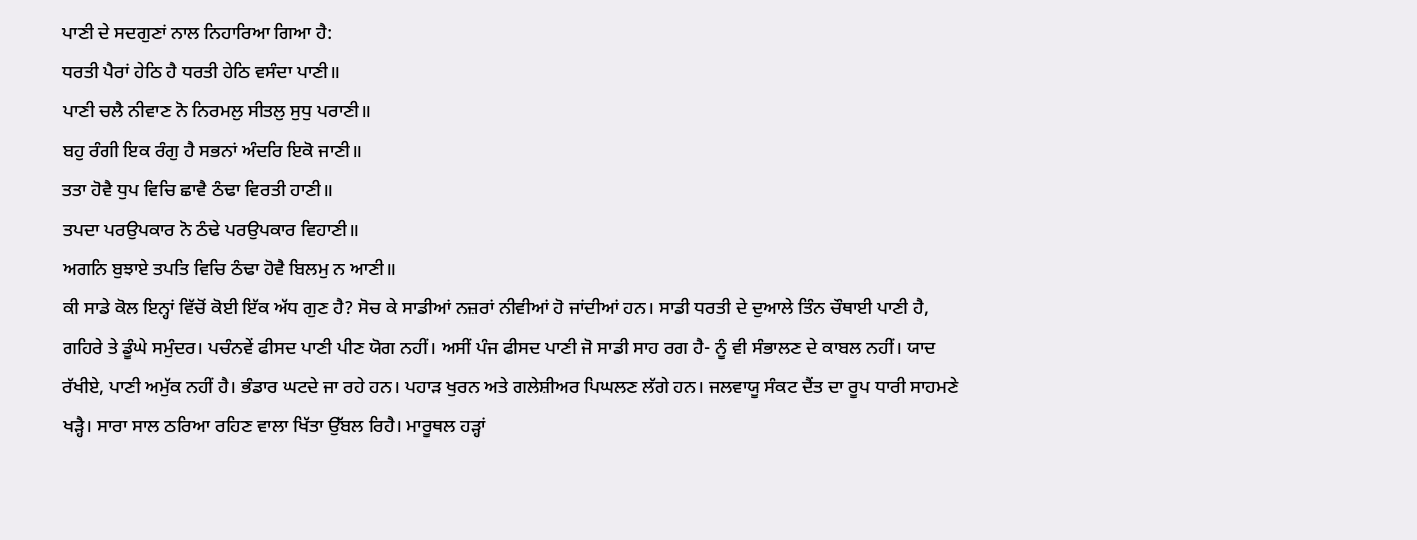ਪਾਣੀ ਦੇ ਸਦਗੁਣਾਂ ਨਾਲ ਨਿਹਾਰਿਆ ਗਿਆ ਹੈ:
ਧਰਤੀ ਪੈਰਾਂ ਹੇਠਿ ਹੈ ਧਰਤੀ ਹੇਠਿ ਵਸੰਦਾ ਪਾਣੀ॥
ਪਾਣੀ ਚਲੈ ਨੀਵਾਣ ਨੋ ਨਿਰਮਲੁ ਸੀਤਲੁ ਸੁਧੁ ਪਰਾਣੀ॥
ਬਹੁ ਰੰਗੀ ਇਕ ਰੰਗੁ ਹੈ ਸਭਨਾਂ ਅੰਦਰਿ ਇਕੋ ਜਾਣੀ॥
ਤਤਾ ਹੋਵੈ ਧੁਪ ਵਿਚਿ ਛਾਵੈ ਠੰਢਾ ਵਿਰਤੀ ਹਾਣੀ॥
ਤਪਦਾ ਪਰਉਪਕਾਰ ਨੋ ਠੰਢੇ ਪਰਉਪਕਾਰ ਵਿਹਾਣੀ॥
ਅਗਨਿ ਬੁਝਾਏ ਤਪਤਿ ਵਿਚਿ ਠੰਢਾ ਹੋਵੈ ਬਿਲਮੁ ਨ ਆਣੀ॥
ਕੀ ਸਾਡੇ ਕੋਲ ਇਨ੍ਹਾਂ ਵਿੱਚੋਂ ਕੋਈ ਇੱਕ ਅੱਧ ਗੁਣ ਹੈ? ਸੋਚ ਕੇ ਸਾਡੀਆਂ ਨਜ਼ਰਾਂ ਨੀਵੀਆਂ ਹੋ ਜਾਂਦੀਆਂ ਹਨ। ਸਾਡੀ ਧਰਤੀ ਦੇ ਦੁਆਲੇ ਤਿੰਨ ਚੌਥਾਈ ਪਾਣੀ ਹੈ, ਗਹਿਰੇ ਤੇ ਡੂੰਘੇ ਸਮੁੰਦਰ। ਪਚੰਨਵੇਂ ਫੀਸਦ ਪਾਣੀ ਪੀਣ ਯੋਗ ਨਹੀਂ। ਅਸੀਂ ਪੰਜ ਫੀਸਦ ਪਾਣੀ ਜੋ ਸਾਡੀ ਸਾਹ ਰਗ ਹੈ- ਨੂੰ ਵੀ ਸੰਭਾਲਣ ਦੇ ਕਾਬਲ ਨਹੀਂ। ਯਾਦ ਰੱਖੀਏ, ਪਾਣੀ ਅਮੁੱਕ ਨਹੀਂ ਹੈ। ਭੰਡਾਰ ਘਟਦੇ ਜਾ ਰਹੇ ਹਨ। ਪਹਾੜ ਖੁਰਨ ਅਤੇ ਗਲੇਸ਼ੀਅਰ ਪਿਘਲਣ ਲੱਗੇ ਹਨ। ਜਲਵਾਯੂ ਸੰਕਟ ਦੈਂਤ ਦਾ ਰੂਪ ਧਾਰੀ ਸਾਹਮਣੇ ਖੜ੍ਹੈ। ਸਾਰਾ ਸਾਲ ਠਰਿਆ ਰਹਿਣ ਵਾਲਾ ਖਿੱਤਾ ਉੱਬਲ ਰਿਹੈ। ਮਾਰੂਥਲ ਹੜ੍ਹਾਂ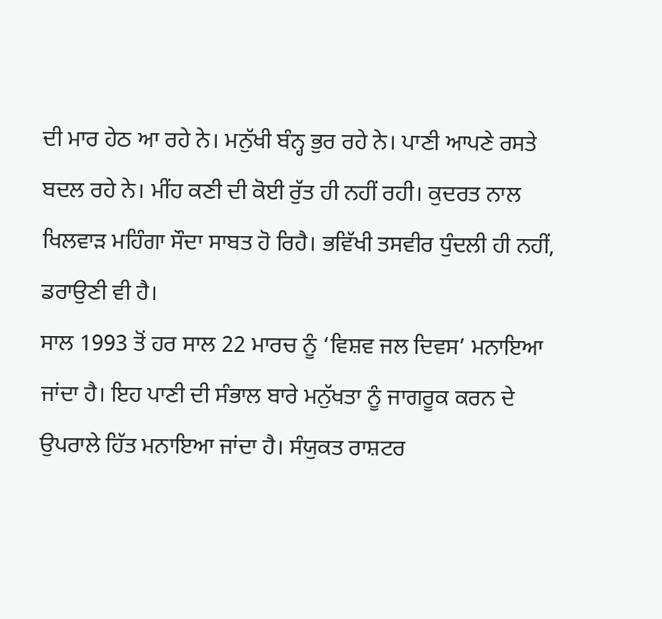ਦੀ ਮਾਰ ਹੇਠ ਆ ਰਹੇ ਨੇ। ਮਨੁੱਖੀ ਬੰਨ੍ਹ ਭੁਰ ਰਹੇ ਨੇ। ਪਾਣੀ ਆਪਣੇ ਰਸਤੇ ਬਦਲ ਰਹੇ ਨੇ। ਮੀਂਹ ਕਣੀ ਦੀ ਕੋਈ ਰੁੱਤ ਹੀ ਨਹੀਂ ਰਹੀ। ਕੁਦਰਤ ਨਾਲ ਖਿਲਵਾੜ ਮਹਿੰਗਾ ਸੌਦਾ ਸਾਬਤ ਹੋ ਰਿਹੈ। ਭਵਿੱਖੀ ਤਸਵੀਰ ਧੁੰਦਲੀ ਹੀ ਨਹੀਂ, ਡਰਾਉਣੀ ਵੀ ਹੈ।
ਸਾਲ 1993 ਤੋਂ ਹਰ ਸਾਲ 22 ਮਾਰਚ ਨੂੰ ‘ਵਿਸ਼ਵ ਜਲ ਦਿਵਸ’ ਮਨਾਇਆ ਜਾਂਦਾ ਹੈ। ਇਹ ਪਾਣੀ ਦੀ ਸੰਭਾਲ ਬਾਰੇ ਮਨੁੱਖਤਾ ਨੂੰ ਜਾਗਰੂਕ ਕਰਨ ਦੇ ਉਪਰਾਲੇ ਹਿੱਤ ਮਨਾਇਆ ਜਾਂਦਾ ਹੈ। ਸੰਯੁਕਤ ਰਾਸ਼ਟਰ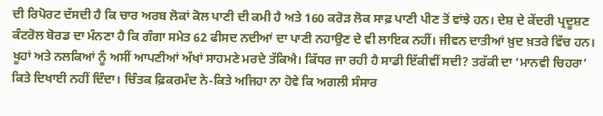ਦੀ ਰਿਪੋਰਟ ਦੱਸਦੀ ਹੈ ਕਿ ਚਾਰ ਅਰਬ ਲੋਕਾਂ ਕੋਲ ਪਾਣੀ ਦੀ ਕਮੀ ਹੈ ਅਤੇ 160 ਕਰੋੜ ਲੋਕ ਸਾਫ਼ ਪਾਣੀ ਪੀਣ ਤੋਂ ਵਾਂਝੇ ਹਨ। ਦੇਸ਼ ਦੇ ਕੇਂਦਰੀ ਪ੍ਰਦੂਸ਼ਣ ਕੰਟਰੋਲ ਬੋਰਡ ਦਾ ਮੰਨਣਾ ਹੈ ਕਿ ਗੰਗਾ ਸਮੇਤ 62 ਫੀਸਦ ਨਦੀਆਂ ਦਾ ਪਾਣੀ ਨਹਾਉਣ ਦੇ ਵੀ ਲਾਇਕ ਨਹੀਂ। ਜੀਵਨ ਦਾਤੀਆਂ ਖ਼ੁਦ ਖ਼ਤਰੇ ਵਿੱਚ ਹਨ। ਖੂਹਾਂ ਅਤੇ ਨਲਕਿਆਂ ਨੂੰ ਅਸੀਂ ਆਪਣੀਆਂ ਅੱਖਾਂ ਸਾਹਮਣੇ ਮਰਦੇ ਤੱਕਿਐ। ਕਿੱਧਰ ਜਾ ਰਹੀ ਹੈ ਸਾਡੀ ਇੱਕੀਵੀਂ ਸਦੀ? ਤਰੱਕੀ ਦਾ ‘ਮਾਨਵੀ ਚਿਹਰਾ’ ਕਿਤੇ ਦਿਖਾਈ ਨਹੀਂ ਦਿੰਦਾ। ਚਿੰਤਕ ਫ਼ਿਕਰਮੰਦ ਨੇ-ਕਿਤੇ ਅਜਿਹਾ ਨਾ ਹੋਵੇ ਕਿ ਅਗਲੀ ਸੰਸਾਰ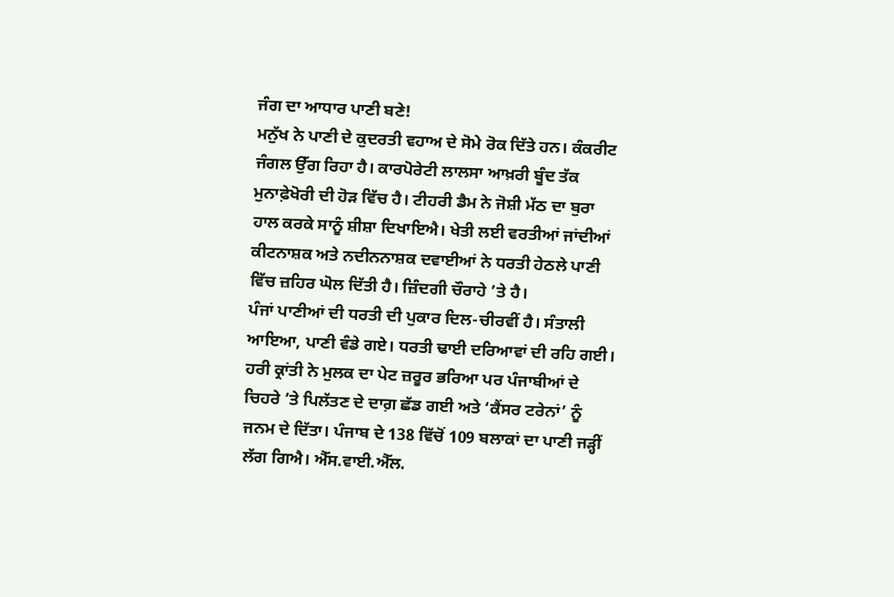ਜੰਗ ਦਾ ਆਧਾਰ ਪਾਣੀ ਬਣੇ!
ਮਨੁੱਖ ਨੇ ਪਾਣੀ ਦੇ ਕੁਦਰਤੀ ਵਹਾਅ ਦੇ ਸੋਮੇ ਰੋਕ ਦਿੱਤੇ ਹਨ। ਕੰਕਰੀਟ ਜੰਗਲ ਉੱਗ ਰਿਹਾ ਹੈ। ਕਾਰਪੋਰੇਟੀ ਲਾਲਸਾ ਆਖ਼ਰੀ ਬੂੰਦ ਤੱਕ ਮੁਨਾਫ਼ੇਖੋਰੀ ਦੀ ਹੋੜ ਵਿੱਚ ਹੈ। ਟੀਹਰੀ ਡੈਮ ਨੇ ਜੋਸ਼ੀ ਮੱਠ ਦਾ ਬੁਰਾ ਹਾਲ ਕਰਕੇ ਸਾਨੂੰ ਸ਼ੀਸ਼ਾ ਦਿਖਾਇਐ। ਖੇਤੀ ਲਈ ਵਰਤੀਆਂ ਜਾਂਦੀਆਂ ਕੀਟਨਾਸ਼ਕ ਅਤੇ ਨਦੀਨਨਾਸ਼ਕ ਦਵਾਈਆਂ ਨੇ ਧਰਤੀ ਹੇਠਲੇ ਪਾਣੀ ਵਿੱਚ ਜ਼ਹਿਰ ਘੋਲ ਦਿੱਤੀ ਹੈ। ਜ਼ਿੰਦਗੀ ਚੌਰਾਹੇ ’ਤੇ ਹੈ।
ਪੰਜਾਂ ਪਾਣੀਆਂ ਦੀ ਧਰਤੀ ਦੀ ਪੁਕਾਰ ਦਿਲ-ਚੀਰਵੀਂ ਹੈ। ਸੰਤਾਲੀ ਆਇਆ, ਪਾਣੀ ਵੰਡੇ ਗਏ। ਧਰਤੀ ਢਾਈ ਦਰਿਆਵਾਂ ਦੀ ਰਹਿ ਗਈ। ਹਰੀ ਕ੍ਰਾਂਤੀ ਨੇ ਮੁਲਕ ਦਾ ਪੇਟ ਜ਼ਰੂਰ ਭਰਿਆ ਪਰ ਪੰਜਾਬੀਆਂ ਦੇ ਚਿਹਰੇ ’ਤੇ ਪਿਲੱਤਣ ਦੇ ਦਾਗ਼ ਛੱਡ ਗਈ ਅਤੇ ‘ਕੈਂਸਰ ਟਰੇਨਾਂ’ ਨੂੰ ਜਨਮ ਦੇ ਦਿੱਤਾ। ਪੰਜਾਬ ਦੇ 138 ਵਿੱਚੋਂ 109 ਬਲਾਕਾਂ ਦਾ ਪਾਣੀ ਜੜ੍ਹੀਂ ਲੱਗ ਗਿਐ। ਐੱਸ.ਵਾਈ.ਐੱਲ.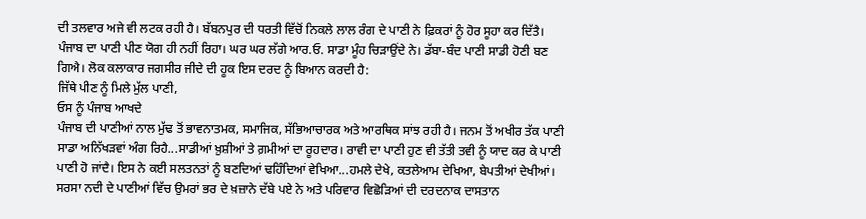ਦੀ ਤਲਵਾਰ ਅਜੇ ਵੀ ਲਟਕ ਰਹੀ ਹੈ। ਬੱਬਨਪੁਰ ਦੀ ਧਰਤੀ ਵਿੱਚੋਂ ਨਿਕਲੇ ਲਾਲ ਰੰਗ ਦੇ ਪਾਣੀ ਨੇ ਫ਼ਿਕਰਾਂ ਨੂੰ ਹੋਰ ਸੂਹਾ ਕਰ ਦਿੱਤੈ। ਪੰਜਾਬ ਦਾ ਪਾਣੀ ਪੀਣ ਯੋਗ ਹੀ ਨਹੀਂ ਰਿਹਾ। ਘਰ ਘਰ ਲੱਗੇ ਆਰ.ਓ. ਸਾਡਾ ਮੂੰਹ ਚਿੜਾਉਂਦੇ ਨੇ। ਡੱਬਾ-ਬੰਦ ਪਾਣੀ ਸਾਡੀ ਹੋਣੀ ਬਣ ਗਿਐ। ਲੋਕ ਕਲਾਕਾਰ ਜਗਸੀਰ ਜੀਦੇ ਦੀ ਹੂਕ ਇਸ ਦਰਦ ਨੂੰ ਬਿਆਨ ਕਰਦੀ ਹੈ:
ਜਿੱਥੇ ਪੀਣ ਨੂੰ ਮਿਲੇ ਮੁੱਲ ਪਾਣੀ,
ਓਸ ਨੂੰ ਪੰਜਾਬ ਆਖਦੇ
ਪੰਜਾਬ ਦੀ ਪਾਣੀਆਂ ਨਾਲ ਮੁੱਢ ਤੋਂ ਭਾਵਨਾਤਮਕ, ਸਮਾਜਿਕ, ਸੱਭਿਆਚਾਰਕ ਅਤੇ ਆਰਥਿਕ ਸਾਂਝ ਰਹੀ ਹੈ। ਜਨਮ ਤੋਂ ਅਖੀਰ ਤੱਕ ਪਾਣੀ ਸਾਡਾ ਅਨਿੱਖੜਵਾਂ ਅੰਗ ਰਿਹੈ...ਸਾਡੀਆਂ ਖ਼ੁਸ਼ੀਆਂ ਤੇ ਗ਼ਮੀਆਂ ਦਾ ਰੂਹਦਾਰ। ਰਾਵੀ ਦਾ ਪਾਣੀ ਹੁਣ ਵੀ ਤੱਤੀ ਤਵੀ ਨੂੰ ਯਾਦ ਕਰ ਕੇ ਪਾਣੀ ਪਾਣੀ ਹੋ ਜਾਂਦੈ। ਇਸ ਨੇ ਕਈ ਸਲਤਨਤਾਂ ਨੂੰ ਬਣਦਿਆਂ ਢਹਿੰਦਿਆਂ ਵੇਖਿਆ...ਹਮਲੇ ਦੇਖੇ, ਕਤਲੇਆਮ ਦੇਖਿਆ, ਬੇਪਤੀਆਂ ਦੇਖੀਆਂ। ਸਰਸਾ ਨਦੀ ਦੇ ਪਾਣੀਆਂ ਵਿੱਚ ਉਮਰਾਂ ਭਰ ਦੇ ਖ਼ਜ਼ਾਨੇ ਦੱਬੇ ਪਏ ਨੇ ਅਤੇ ਪਰਿਵਾਰ ਵਿਛੋੜਿਆਂ ਦੀ ਦਰਦਨਾਕ ਦਾਸਤਾਨ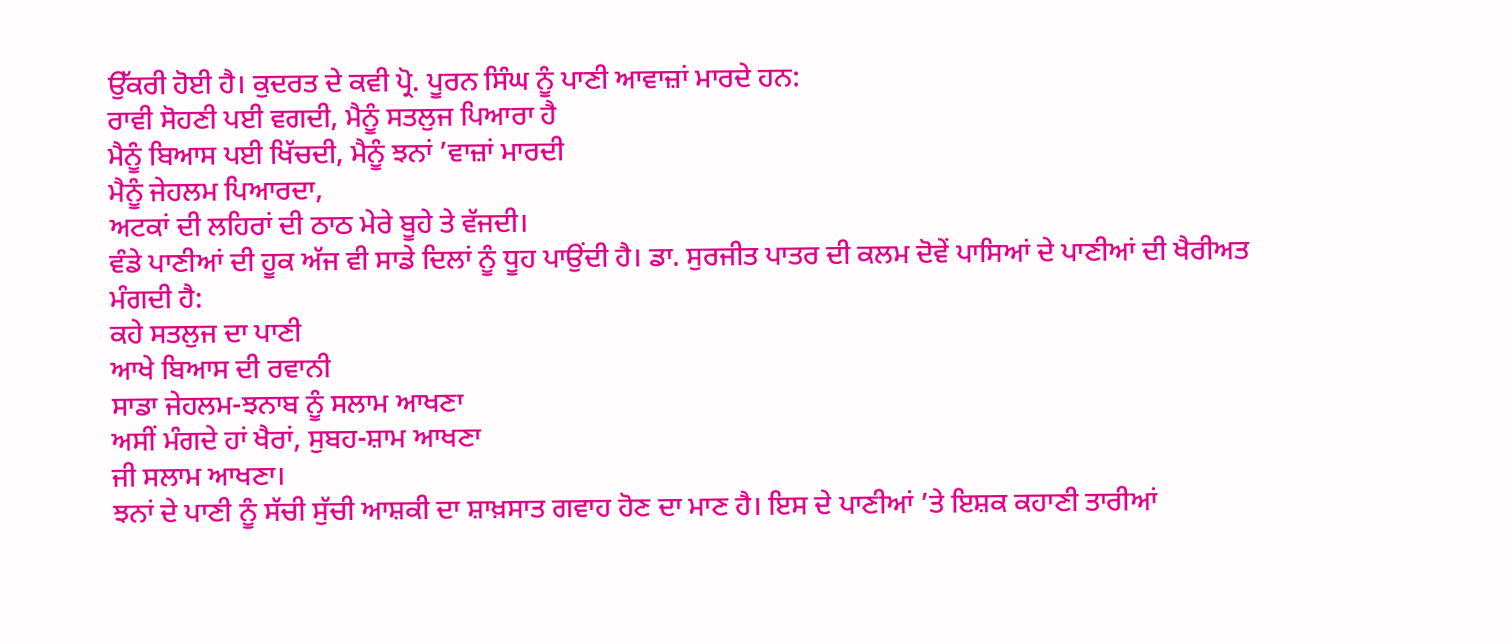ਉੱਕਰੀ ਹੋਈ ਹੈ। ਕੁਦਰਤ ਦੇ ਕਵੀ ਪ੍ਰੋ. ਪੂਰਨ ਸਿੰਘ ਨੂੰ ਪਾਣੀ ਆਵਾਜ਼ਾਂ ਮਾਰਦੇ ਹਨ:
ਰਾਵੀ ਸੋਹਣੀ ਪਈ ਵਗਦੀ, ਮੈਨੂੰ ਸਤਲੁਜ ਪਿਆਰਾ ਹੈ
ਮੈਨੂੰ ਬਿਆਸ ਪਈ ਖਿੱਚਦੀ, ਮੈਨੂੰ ਝਨਾਂ ’ਵਾਜ਼ਾਂ ਮਾਰਦੀ
ਮੈਨੂੰ ਜੇਹਲਮ ਪਿਆਰਦਾ,
ਅਟਕਾਂ ਦੀ ਲਹਿਰਾਂ ਦੀ ਠਾਠ ਮੇਰੇ ਬੂਹੇ ਤੇ ਵੱਜਦੀ।
ਵੰਡੇ ਪਾਣੀਆਂ ਦੀ ਹੂਕ ਅੱਜ ਵੀ ਸਾਡੇ ਦਿਲਾਂ ਨੂੰ ਧੂਹ ਪਾਉਂਦੀ ਹੈ। ਡਾ. ਸੁਰਜੀਤ ਪਾਤਰ ਦੀ ਕਲਮ ਦੋਵੇਂ ਪਾਸਿਆਂ ਦੇ ਪਾਣੀਆਂ ਦੀ ਖੈਰੀਅਤ ਮੰਗਦੀ ਹੈ:
ਕਹੇ ਸਤਲੁਜ ਦਾ ਪਾਣੀ
ਆਖੇ ਬਿਆਸ ਦੀ ਰਵਾਨੀ
ਸਾਡਾ ਜੇਹਲਮ-ਝਨਾਬ ਨੂੰ ਸਲਾਮ ਆਖਣਾ
ਅਸੀਂ ਮੰਗਦੇ ਹਾਂ ਖੈਰਾਂ, ਸੁਬਹ-ਸ਼ਾਮ ਆਖਣਾ
ਜੀ ਸਲਾਮ ਆਖਣਾ।
ਝਨਾਂ ਦੇ ਪਾਣੀ ਨੂੰ ਸੱਚੀ ਸੁੱਚੀ ਆਸ਼ਕੀ ਦਾ ਸ਼ਾਖ਼ਸਾਤ ਗਵਾਹ ਹੋਣ ਦਾ ਮਾਣ ਹੈ। ਇਸ ਦੇ ਪਾਣੀਆਂ ’ਤੇ ਇਸ਼ਕ ਕਹਾਣੀ ਤਾਰੀਆਂ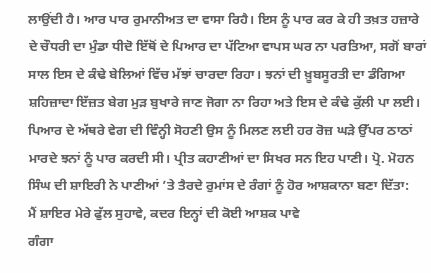ਲਾਉਂਦੀ ਹੈ। ਆਰ ਪਾਰ ਰੁਮਾਨੀਅਤ ਦਾ ਵਾਸਾ ਰਿਹੈ। ਇਸ ਨੂੰ ਪਾਰ ਕਰ ਕੇ ਹੀ ਤਖ਼ਤ ਹਜ਼ਾਰੇ ਦੇ ਚੌਧਰੀ ਦਾ ਮੁੰਡਾ ਧੀਦੋ ਇੱਥੋਂ ਦੇ ਪਿਆਰ ਦਾ ਪੱਟਿਆ ਵਾਪਸ ਘਰ ਨਾ ਪਰਤਿਆ, ਸਗੋਂ ਬਾਰਾਂ ਸਾਲ ਇਸ ਦੇ ਕੰਢੇ ਬੇਲਿਆਂ ਵਿੱਚ ਮੱਝਾਂ ਚਾਰਦਾ ਰਿਹਾ। ਝਨਾਂ ਦੀ ਖ਼ੂਬਸੂਰਤੀ ਦਾ ਡੰਗਿਆ ਸ਼ਹਿਜ਼ਾਦਾ ਇੱਜ਼ਤ ਬੇਗ ਮੁੜ ਬੁਖਾਰੇ ਜਾਣ ਜੋਗਾ ਨਾ ਰਿਹਾ ਅਤੇ ਇਸ ਦੇ ਕੰਢੇ ਕੁੱਲੀ ਪਾ ਲਈ। ਪਿਆਰ ਦੇ ਅੱਥਰੇ ਵੇਗ ਦੀ ਵਿੰਨ੍ਹੀ ਸੋਹਣੀ ਉਸ ਨੂੰ ਮਿਲਣ ਲਈ ਹਰ ਰੋਜ਼ ਘੜੇ ਉੱਪਰ ਠਾਠਾਂ ਮਾਰਦੇ ਝਨਾਂ ਨੂੰ ਪਾਰ ਕਰਦੀ ਸੀ। ਪ੍ਰੀਤ ਕਹਾਣੀਆਂ ਦਾ ਸਿਖਰ ਸਨ ਇਹ ਪਾਣੀ। ਪ੍ਰੋ. ਮੋਹਨ ਸਿੰਘ ਦੀ ਸ਼ਾਇਰੀ ਨੇ ਪਾਣੀਆਂ ’ਤੇ ਤੈਰਦੇ ਰੁਮਾਂਸ ਦੇ ਰੰਗਾਂ ਨੂੰ ਹੋਰ ਆਸ਼ਕਾਨਾ ਬਣਾ ਦਿੱਤਾ:
ਮੈਂ ਸ਼ਾਇਰ ਮੇਰੇ ਫੁੱਲ ਸੁਹਾਵੇ, ਕਦਰ ਇਨ੍ਹਾਂ ਦੀ ਕੋਈ ਆਸ਼ਕ ਪਾਵੇ
ਗੰਗਾ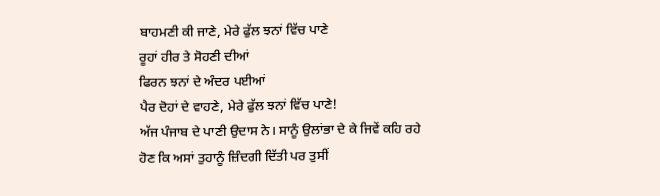ਬਾਹਮਣੀ ਕੀ ਜਾਣੇ, ਮੇਰੇ ਫੁੱਲ ਝਨਾਂ ਵਿੱਚ ਪਾਣੇ
ਰੂਹਾਂ ਹੀਰ ਤੇ ਸੋਹਣੀ ਦੀਆਂ
ਫਿਰਨ ਝਨਾਂ ਦੇ ਅੰਦਰ ਪਈਆਂ
ਪੈਰ ਦੋਹਾਂ ਦੇ ਵਾਹਣੇ, ਮੇਰੇ ਫੁੱਲ ਝਨਾਂ ਵਿੱਚ ਪਾਣੇ!
ਅੱਜ ਪੰਜਾਬ ਦੇ ਪਾਣੀ ਉਦਾਸ ਨੇ। ਸਾਨੂੰ ਉਲਾਂਭਾ ਦੇ ਕੇ ਜਿਵੇਂ ਕਹਿ ਰਹੇ ਹੋਣ ਕਿ ਅਸਾਂ ਤੁਹਾਨੂੰ ਜ਼ਿੰਦਗੀ ਦਿੱਤੀ ਪਰ ਤੁਸੀਂ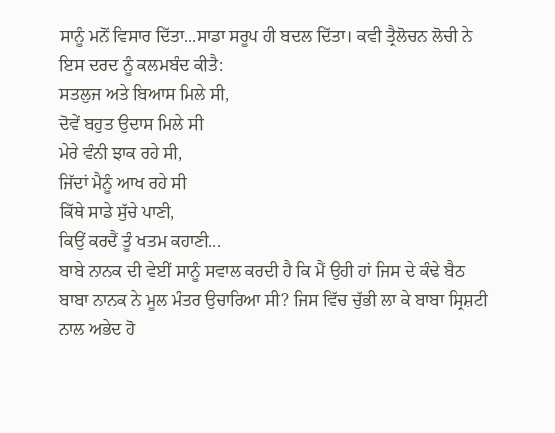ਸਾਨੂੰ ਮਨੋਂ ਵਿਸਾਰ ਦਿੱਤਾ...ਸਾਡਾ ਸਰੂਪ ਹੀ ਬਦਲ ਦਿੱਤਾ। ਕਵੀ ਤ੍ਰੈਲੋਚਨ ਲੋਚੀ ਨੇ ਇਸ ਦਰਦ ਨੂੰ ਕਲਮਬੰਦ ਕੀਤੈ:
ਸਤਲੁਜ ਅਤੇ ਬਿਆਸ ਮਿਲੇ ਸੀ,
ਦੋਵੇਂ ਬਹੁਤ ਉਦਾਸ ਮਿਲੇ ਸੀ
ਮੇਰੇ ਵੰਨੀ ਝਾਕ ਰਹੇ ਸੀ,
ਜਿੱਦਾਂ ਮੈਨੂੰ ਆਖ ਰਹੇ ਸੀ
ਕਿੱਥੇ ਸਾਡੇ ਸੁੱਚੇ ਪਾਣੀ,
ਕਿਉਂ ਕਰਦੈਂ ਤੂੰ ਖਤਮ ਕਹਾਣੀ...
ਬਾਬੇ ਨਾਨਕ ਦੀ ਵੇਈਂ ਸਾਨੂੰ ਸਵਾਲ ਕਰਦੀ ਹੈ ਕਿ ਮੈਂ ਉਹੀ ਹਾਂ ਜਿਸ ਦੇ ਕੰਢੇ ਬੈਠ ਬਾਬਾ ਨਾਨਕ ਨੇ ਮੂਲ ਮੰਤਰ ਉਚਾਰਿਆ ਸੀ? ਜਿਸ ਵਿੱਚ ਚੁੱਭੀ ਲਾ ਕੇ ਬਾਬਾ ਸ੍ਰਿਸ਼ਟੀ ਨਾਲ ਅਭੇਦ ਹੋ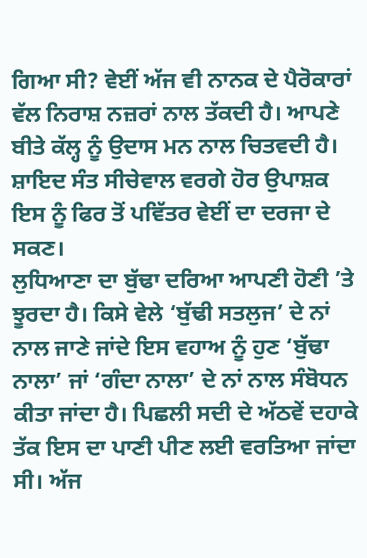ਗਿਆ ਸੀ? ਵੇਈਂ ਅੱਜ ਵੀ ਨਾਨਕ ਦੇ ਪੈਰੋਕਾਰਾਂ ਵੱਲ ਨਿਰਾਸ਼ ਨਜ਼ਰਾਂ ਨਾਲ ਤੱਕਦੀ ਹੈ। ਆਪਣੇ ਬੀਤੇ ਕੱਲ੍ਹ ਨੂੰ ਉਦਾਸ ਮਨ ਨਾਲ ਚਿਤਵਦੀ ਹੈ। ਸ਼ਾਇਦ ਸੰਤ ਸੀਚੇਵਾਲ ਵਰਗੇ ਹੋਰ ਉਪਾਸ਼ਕ ਇਸ ਨੂੰ ਫਿਰ ਤੋਂ ਪਵਿੱਤਰ ਵੇਈਂ ਦਾ ਦਰਜਾ ਦੇ ਸਕਣ।
ਲੁਧਿਆਣਾ ਦਾ ਬੁੱਢਾ ਦਰਿਆ ਆਪਣੀ ਹੋਣੀ ’ਤੇ ਝੂਰਦਾ ਹੈ। ਕਿਸੇ ਵੇਲੇ ‘ਬੁੱਢੀ ਸਤਲੁਜ’ ਦੇ ਨਾਂ ਨਾਲ ਜਾਣੇ ਜਾਂਦੇ ਇਸ ਵਹਾਅ ਨੂੰ ਹੁਣ ‘ਬੁੱਢਾ ਨਾਲਾ’ ਜਾਂ ‘ਗੰਦਾ ਨਾਲਾ’ ਦੇ ਨਾਂ ਨਾਲ ਸੰਬੋਧਨ ਕੀਤਾ ਜਾਂਦਾ ਹੈ। ਪਿਛਲੀ ਸਦੀ ਦੇ ਅੱਠਵੇਂ ਦਹਾਕੇ ਤੱਕ ਇਸ ਦਾ ਪਾਣੀ ਪੀਣ ਲਈ ਵਰਤਿਆ ਜਾਂਦਾ ਸੀ। ਅੱਜ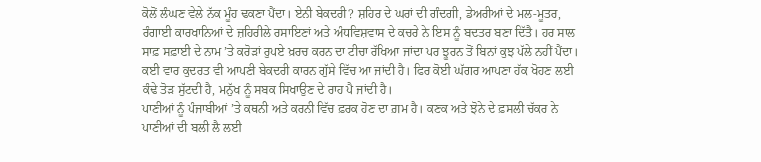ਕੋਲੋਂ ਲੰਘਣ ਵੇਲੇ ਨੱਕ ਮੂੰਹ ਢਕਣਾ ਪੈਂਦਾ। ਏਨੀ ਬੇਕਦਰੀ? ਸ਼ਹਿਰ ਦੇ ਘਰਾਂ ਦੀ ਗੰਦਗੀ, ਡੇਅਰੀਆਂ ਦੇ ਮਲ-ਮੂਤਰ, ਰੰਗਾਈ ਕਾਰਖਾਨਿਆਂ ਦੇ ਜ਼ਹਿਰੀਲੇ ਰਸਾਇਣਾਂ ਅਤੇ ਅੰਧਵਿਸ਼ਵਾਸ ਦੇ ਕਚਰੇ ਨੇ ਇਸ ਨੂੰ ਬਦਤਰ ਬਣਾ ਦਿੱਤੈ। ਹਰ ਸਾਲ ਸਾਫ਼ ਸਫ਼ਾਈ ਦੇ ਨਾਮ ’ਤੇ ਕਰੋੜਾਂ ਰੁਪਏ ਖ਼ਰਚ ਕਰਨ ਦਾ ਟੀਚਾ ਰੱਖਿਆ ਜਾਂਦਾ ਪਰ ਝੂਰਨ ਤੋਂ ਬਿਨਾਂ ਕੁਝ ਪੱਲੇ ਨਹੀਂ ਪੈਂਦਾ। ਕਈ ਵਾਰ ਕੁਦਰਤ ਵੀ ਆਪਣੀ ਬੇਕਦਰੀ ਕਾਰਨ ਗੁੱਸੇ ਵਿੱਚ ਆ ਜਾਂਦੀ ਹੈ। ਫਿਰ ਕੋਈ ਘੱਗਰ ਆਪਣਾ ਹੱਕ ਖੋਹਣ ਲਈ ਕੰਢੇ ਤੋੜ ਸੁੱਟਦੀ ਹੈ, ਮਨੁੱਖ ਨੂੰ ਸਬਕ ਸਿਖਾਉਣ ਦੇ ਰਾਹ ਪੈ ਜਾਂਦੀ ਹੈ।
ਪਾਣੀਆਂ ਨੂੰ ਪੰਜਾਬੀਆਂ ’ਤੇ ਕਥਨੀ ਅਤੇ ਕਰਨੀ ਵਿੱਚ ਫ਼ਰਕ ਹੋਣ ਦਾ ਗ਼ਮ ਹੈ। ਕਣਕ ਅਤੇ ਝੋਨੇ ਦੇ ਫ਼ਸਲੀ ਚੱਕਰ ਨੇ ਪਾਣੀਆਂ ਦੀ ਬਲੀ ਲੈ ਲਈ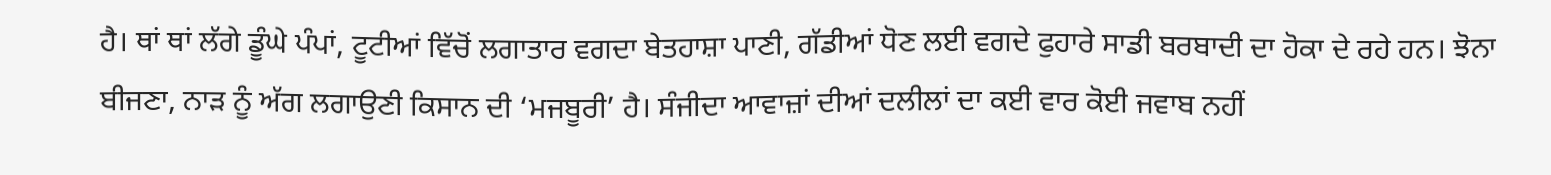ਹੈ। ਥਾਂ ਥਾਂ ਲੱਗੇ ਡੂੰਘੇ ਪੰਪਾਂ, ਟੂਟੀਆਂ ਵਿੱਚੋਂ ਲਗਾਤਾਰ ਵਗਦਾ ਬੇਤਹਾਸ਼ਾ ਪਾਣੀ, ਗੱਡੀਆਂ ਧੋਣ ਲਈ ਵਗਦੇ ਫੁਹਾਰੇ ਸਾਡੀ ਬਰਬਾਦੀ ਦਾ ਹੋਕਾ ਦੇ ਰਹੇ ਹਨ। ਝੋਨਾ ਬੀਜਣਾ, ਨਾੜ ਨੂੰ ਅੱਗ ਲਗਾਉਣੀ ਕਿਸਾਨ ਦੀ ‘ਮਜਬੂਰੀ’ ਹੈ। ਸੰਜੀਦਾ ਆਵਾਜ਼ਾਂ ਦੀਆਂ ਦਲੀਲਾਂ ਦਾ ਕਈ ਵਾਰ ਕੋਈ ਜਵਾਬ ਨਹੀਂ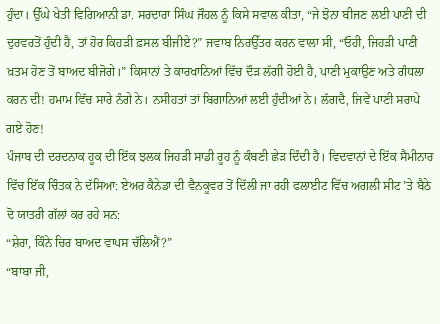ਹੁੰਦਾ। ਉੱਘੇ ਖੇਤੀ ਵਿਗਿਆਨੀ ਡਾ. ਸਰਦਾਰਾ ਸਿੰਘ ਜੌਹਲ ਨੂੰ ਕਿਸੇ ਸਵਾਲ ਕੀਤਾ, “ਜੇ ਝੋਨਾ ਬੀਜਣ ਲਈ ਪਾਣੀ ਦੀ ਦੁਰਵਰਤੋਂ ਹੁੰਦੀ ਹੈ, ਤਾਂ ਹੋਰ ਕਿਹੜੀ ਫ਼ਸਲ ਬੀਜੀਏ?” ਜਵਾਬ ਨਿਰਉੱਤਰ ਕਰਨ ਵਾਲਾ ਸੀ, “ਓਹੀ, ਜਿਹੜੀ ਪਾਣੀ ਖ਼ਤਮ ਹੋਣ ਤੋਂ ਬਾਅਦ ਬੀਜੋਗੇ।” ਕਿਸਾਨਾਂ ਤੇ ਕਾਰਖਾਨਿਆਂ ਵਿੱਚ ਦੌੜ ਲੱਗੀ ਹੋਈ ਹੈ, ਪਾਣੀ ਮੁਕਾਉਣ ਅਤੇ ਗੰਧਲਾ ਕਰਨ ਦੀ! ਹਮਾਮ ਵਿੱਚ ਸਾਰੇ ਨੰਗੇ ਨੇ। ਨਸੀਹਤਾਂ ਤਾਂ ਬਿਗਾਨਿਆਂ ਲਈ ਹੁੰਦੀਆਂ ਨੇ। ਲੱਗਦੈ, ਜਿਵੇਂ ਪਾਣੀ ਸਰਾਪੇ ਗਏ ਹੋਣ!
ਪੰਜਾਬ ਦੀ ਦਰਦਨਾਕ ਹੂਕ ਦੀ ਇੱਕ ਝਲਕ ਜਿਹੜੀ ਸਾਡੀ ਰੂਹ ਨੂੰ ਕੰਬਣੀ ਛੇੜ ਦਿੰਦੀ ਹੈ। ਵਿਦਵਾਨਾਂ ਦੇ ਇੱਕ ਸੈਮੀਨਾਰ ਵਿੱਚ ਇੱਕ ਚਿੰਤਕ ਨੇ ਦੱਸਿਆ: ਏਅਰ ਕੈਨੇਡਾ ਦੀ ਵੈਨਕੂਵਰ ਤੋਂ ਦਿੱਲੀ ਜਾ ਰਹੀ ਫਲਾਈਟ ਵਿੱਚ ਅਗਲੀ ਸੀਟ ’ਤੇ ਬੈਠੇ ਦੋ ਯਾਤਰੀ ਗੱਲਾਂ ਕਰ ਰਹੇ ਸਨ:
“ਸ਼ੇਰਾ, ਕਿੰਨੇ ਚਿਰ ਬਾਅਦ ਵਾਪਸ ਚੱਲਿਐਂ?”
“ਬਾਬਾ ਜੀ,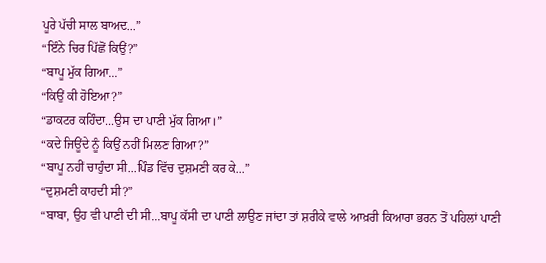ਪੂਰੇ ਪੱਚੀ ਸਾਲ ਬਾਅਦ...”
“ਇੰਨੇ ਚਿਰ ਪਿੱਛੋਂ ਕਿਉਂ?”
“ਬਾਪੂ ਮੁੱਕ ਗਿਆ...”
“ਕਿਉਂ ਕੀ ਹੋਇਆ?”
“ਡਾਕਟਰ ਕਹਿੰਦਾ...ਉਸ ਦਾ ਪਾਣੀ ਮੁੱਕ ਗਿਆ।”
“ਕਦੇ ਜਿਊਂਦੇ ਨੂੰ ਕਿਉਂ ਨਹੀਂ ਮਿਲਣ ਗਿਆ?”
“ਬਾਪੂ ਨਹੀਂ ਚਾਹੁੰਦਾ ਸੀ...ਪਿੰਡ ਵਿੱਚ ਦੁਸ਼ਮਣੀ ਕਰ ਕੇ...”
“ਦੁਸ਼ਮਣੀ ਕਾਹਦੀ ਸੀ?”
“ਬਾਬਾ, ਉਹ ਵੀ ਪਾਣੀ ਦੀ ਸੀ...ਬਾਪੂ ਕੱਸੀ ਦਾ ਪਾਣੀ ਲਾਉਣ ਜਾਂਦਾ ਤਾਂ ਸ਼ਰੀਕੇ ਵਾਲੇ ਆਖ਼ਰੀ ਕਿਆਰਾ ਭਰਨ ਤੋਂ ਪਹਿਲਾਂ ਪਾਣੀ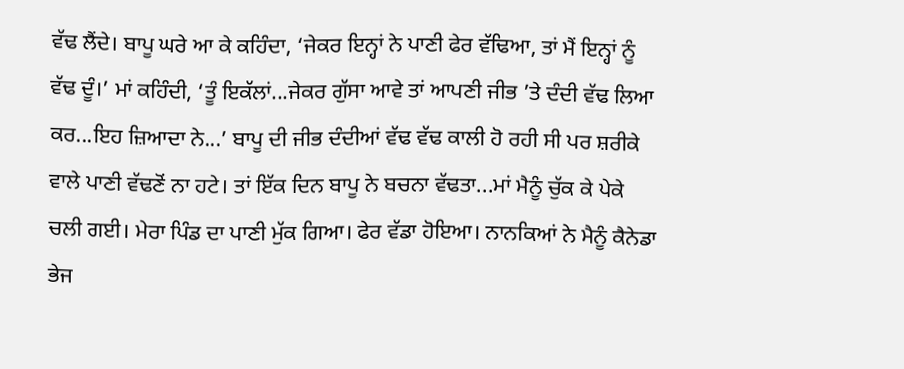ਵੱਢ ਲੈਂਦੇ। ਬਾਪੂ ਘਰੇ ਆ ਕੇ ਕਹਿੰਦਾ, ‘ਜੇਕਰ ਇਨ੍ਹਾਂ ਨੇ ਪਾਣੀ ਫੇਰ ਵੱਢਿਆ, ਤਾਂ ਮੈਂ ਇਨ੍ਹਾਂ ਨੂੰ ਵੱਢ ਦੂੰ।’ ਮਾਂ ਕਹਿੰਦੀ, ‘ਤੂੰ ਇਕੱਲਾਂ...ਜੇਕਰ ਗੁੱਸਾ ਆਵੇ ਤਾਂ ਆਪਣੀ ਜੀਭ ’ਤੇ ਦੰਦੀ ਵੱਢ ਲਿਆ ਕਰ...ਇਹ ਜ਼ਿਆਦਾ ਨੇ...’ ਬਾਪੂ ਦੀ ਜੀਭ ਦੰਦੀਆਂ ਵੱਢ ਵੱਢ ਕਾਲੀ ਹੋ ਰਹੀ ਸੀ ਪਰ ਸ਼ਰੀਕੇ ਵਾਲੇ ਪਾਣੀ ਵੱਢਣੋਂ ਨਾ ਹਟੇ। ਤਾਂ ਇੱਕ ਦਿਨ ਬਾਪੂ ਨੇ ਬਚਨਾ ਵੱਢਤਾ...ਮਾਂ ਮੈਨੂੰ ਚੁੱਕ ਕੇ ਪੇਕੇ ਚਲੀ ਗਈ। ਮੇਰਾ ਪਿੰਡ ਦਾ ਪਾਣੀ ਮੁੱਕ ਗਿਆ। ਫੇਰ ਵੱਡਾ ਹੋਇਆ। ਨਾਨਕਿਆਂ ਨੇ ਮੈਨੂੰ ਕੈਨੇਡਾ ਭੇਜ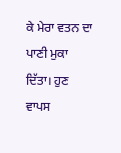ਕੇ ਮੇਰਾ ਵਤਨ ਦਾ ਪਾਣੀ ਮੁਕਾ ਦਿੱਤਾ। ਹੁਣ ਵਾਪਸ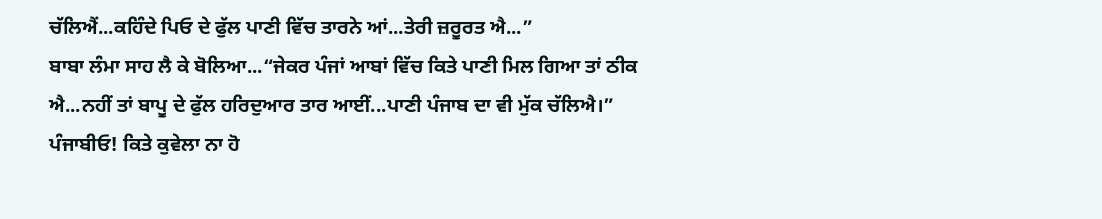ਚੱਲਿਐਂ...ਕਹਿੰਦੇ ਪਿਓ ਦੇ ਫੁੱਲ ਪਾਣੀ ਵਿੱਚ ਤਾਰਨੇ ਆਂ...ਤੇਰੀ ਜ਼ਰੂਰਤ ਐ...”
ਬਾਬਾ ਲੰਮਾ ਸਾਹ ਲੈ ਕੇ ਬੋਲਿਆ...“ਜੇਕਰ ਪੰਜਾਂ ਆਬਾਂ ਵਿੱਚ ਕਿਤੇ ਪਾਣੀ ਮਿਲ ਗਿਆ ਤਾਂ ਠੀਕ ਐ...ਨਹੀਂ ਤਾਂ ਬਾਪੂ ਦੇ ਫੁੱਲ ਹਰਿਦੁਆਰ ਤਾਰ ਆਈਂ...ਪਾਣੀ ਪੰਜਾਬ ਦਾ ਵੀ ਮੁੱਕ ਚੱਲਿਐ।”
ਪੰਜਾਬੀਓ! ਕਿਤੇ ਕੁਵੇਲਾ ਨਾ ਹੋ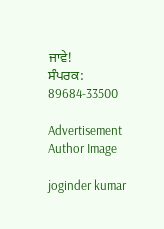ਜਾਵੇ!
ਸੰਪਰਕ: 89684-33500

Advertisement
Author Image

joginder kumar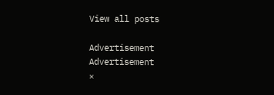View all posts

Advertisement
Advertisement
×